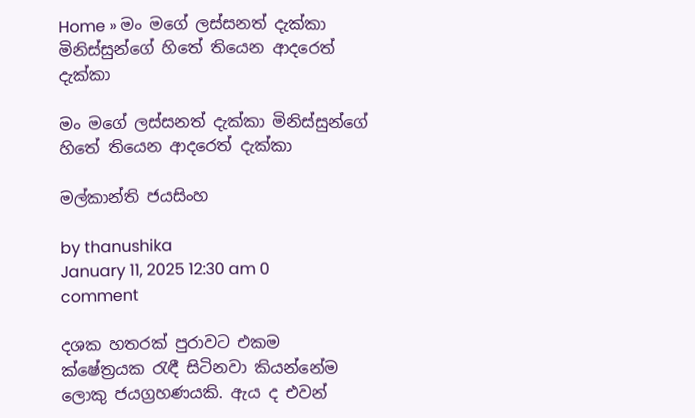Home » මං මගේ ලස්සනත් දැක්කා මිනිස්සුන්ගේ හිතේ තියෙන ආදරෙත් දැක්කා

මං මගේ ලස්සනත් දැක්කා මිනිස්සුන්ගේ හිතේ තියෙන ආදරෙත් දැක්කා

මල්කාන්ති ජයසිංහ

by thanushika
January 11, 2025 12:30 am 0 comment

දශක හතරක් පුරාවට එකම ක්ෂේත්‍රයක රැඳී සිටිනවා කියන්නේම ලොකු ජයග්‍රහණයකි. ඇය ද එවන්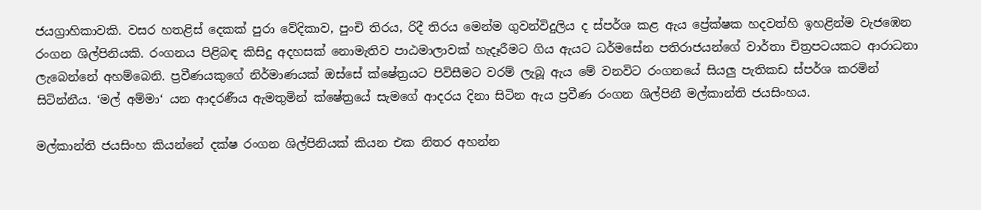ජයග්‍රාහිකාවකි. වසර හතළිස් දෙකක් පුරා වේදිකාව, පුංචි තිරය, රිදී තිරය මෙන්ම ගුවන්විදුලිය ද ස්පර්ශ කළ ඇය ප්‍රේක්ෂක හදවත්හි ඉහළින්ම වැජඹෙන රංගන ශිල්පිනියකි. රංගනය පිළිබඳ කිසිදු අදහසක් නොමැතිව පාඨමාලාවක් හැදෑරීමට ගිය ඇයට ධර්මසේන පතිරාජයන්ගේ වාර්තා චිත්‍රපටයකට ආරාධනා ලැබෙන්නේ අහම්බෙනි. ප්‍රවීණයකුගේ නිර්මාණයක් ඔස්සේ ක්ෂේත්‍රයට පිවිසීමට වරම් ලැබූ ඇය මේ වනවිට රංගනයේ සියලු පැතිකඩ ස්පර්ශ කරමින් සිටින්නීය. ‘මල් අම්මා‘ යන ආදරණීය ඇමතුමින් ක්ෂේත්‍රයේ සැමගේ ආදරය දිනා සිටින ඇය ප්‍රවීණ රංගන ශිල්පිනී මල්කාන්ති ජයසිංහය.

මල්කාන්ති ජයසිංහ කියන්නේ දක්ෂ රංගන ශිල්පිනියක් කියන එක නිතර අහන්න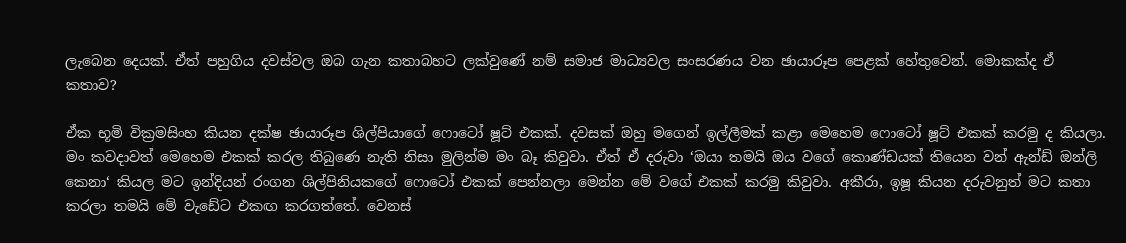ලැබෙන දෙයක්. ඒත් පහුගිය දවස්වල ඔබ ගැන කතාබහට ලක්වුණේ නම් සමාජ මාධ්‍යවල සංසරණය වන ඡායාරූප පෙළක් හේතුවෙන්. මොකක්ද ඒ කතාව?

ඒක භූමි වික්‍රමසිංහ කියන දක්ෂ ඡායාරූප ශිල්පියාගේ ෆොටෝ ෂූට් එකක්. දවසක් ඔහු මගෙන් ඉල්ලීමක් කළා මෙහෙම ෆොටෝ ෂූට් එකක් කරමු ද කියලා. මං කවදාවත් මෙහෙම එකක් කරල තිබුණෙ නැති නිසා මුලින්ම මං බෑ කිවුවා. ඒත් ඒ දරුවා ‘ඔයා තමයි ඔය වගේ කොණ්ඩයක් තියෙන වන් ඇන්ඩ් ඔන්ලි කෙනා‘ කියල මට ඉන්දියන් රංගන ශිල්පිනියකගේ ෆොටෝ එකක් පෙන්නලා මෙන්න මේ වගේ එකක් කරමු කිවුවා. අකීරා, ඉෂූ කියන දරුවනුත් මට කතා කරලා තමයි මේ වැඩේට එකඟ කරගත්තේ. වෙනස්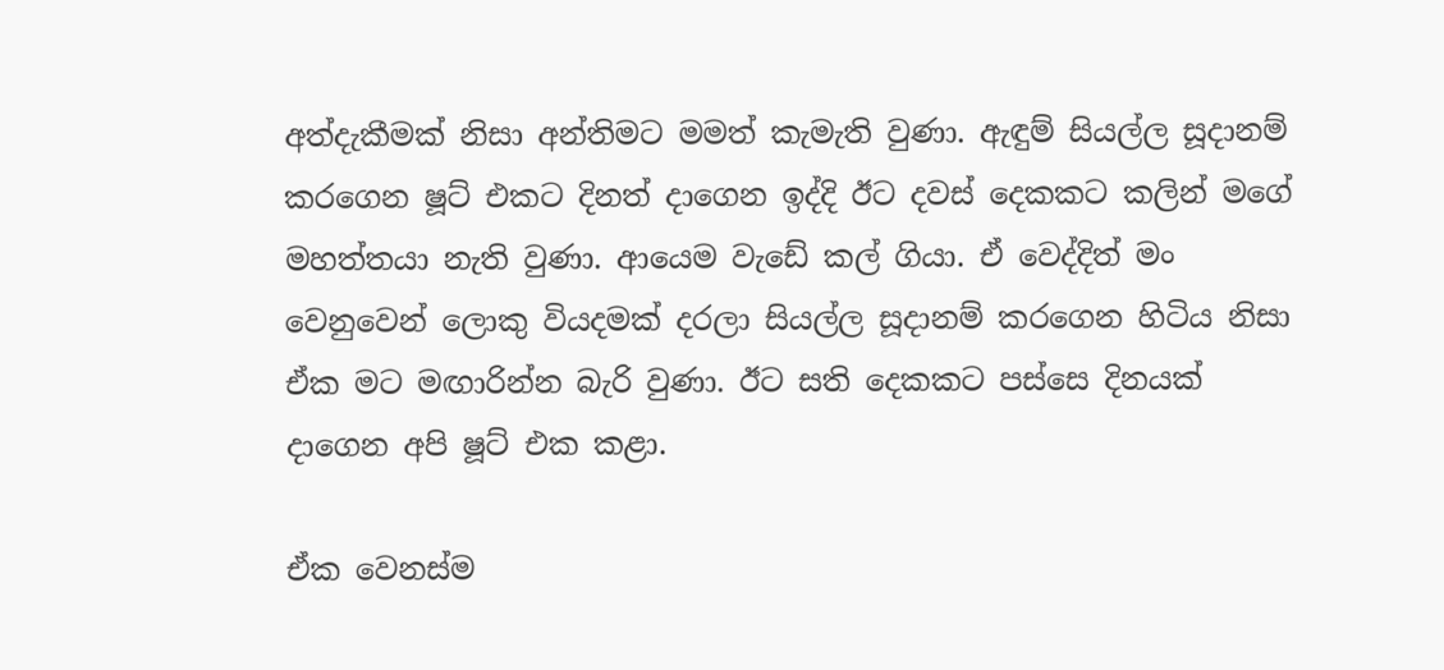අත්දැකීමක් නිසා අන්තිමට මමත් කැමැති වුණා. ඇඳුම් සියල්ල සූදානම් කරගෙන ෂූට් එකට දිනත් දාගෙන ඉද්දි ඊට දවස් දෙකකට කලින් මගේ මහත්තයා නැති වුණා. ආයෙම වැඩේ කල් ගියා. ඒ වෙද්දිත් මං වෙනුවෙන් ලොකු වියදමක් දරලා සියල්ල සූදානම් කරගෙන හිටිය නිසා ඒක මට මඟාරින්න බැරි වුණා. ඊට සති දෙකකට පස්සෙ දිනයක් දාගෙන අපි ෂූට් එක කළා.

ඒක වෙනස්ම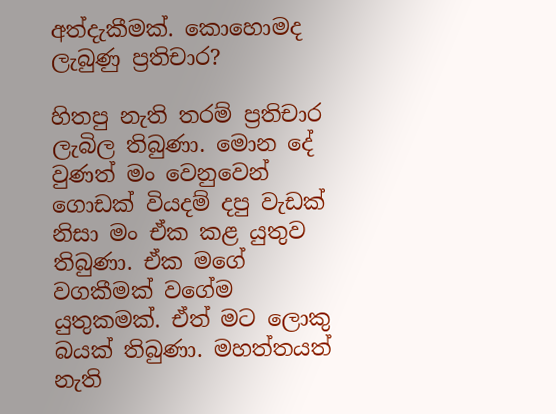අත්දැකීමක්. කොහොමද ලැබුණු ප්‍රතිචාර?

හිතපු නැති තරම් ප්‍රතිචාර ලැබිල තිබුණා. මොන දේ වුණත් මං වෙනුවෙන් ගොඩක් වියදම් දපු වැඩක් නිසා මං ඒක කළ යුතුව තිබුණා. ඒක මගේ වගකීමක් වගේම යුතුකමක්. ඒත් මට ලොකු බයක් තිබුණා. මහත්තයත් නැති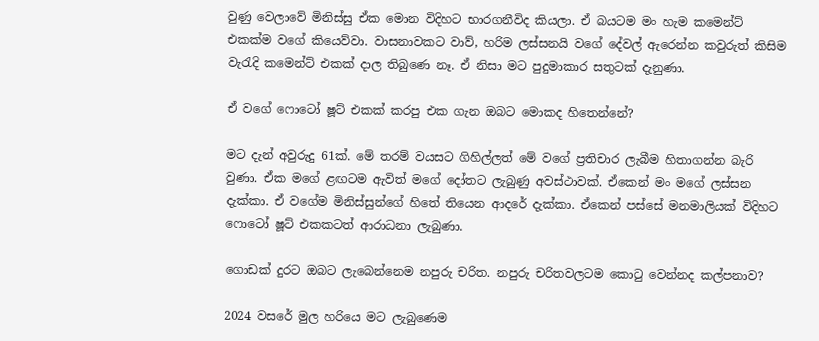වුණු වෙලාවේ මිනිස්සු ඒක මොන විදිහට භාරගනීවිද කියලා. ඒ බයටම මං හැම කමෙන්ට් එකක්ම වගේ කියෙව්වා. වාසනාවකට වාව්, හරිම ලස්සනයි වගේ දේවල් ඇරෙන්න කවුරුත් කිසිම වැරැදි කමෙන්ට් එකක් දාල තිබුණෙ නෑ. ඒ නිසා මට පුදුමාකාර සතුටක් දැනුණා.

ඒ වගේ ෆොටෝ ෂූට් එකක් කරපු එක ගැන ඔබට මොකද හිතෙන්නේ?

මට දැන් අවුරුදු 61ක්. මේ තරම් වයසට ගිහිල්ලත් මේ වගේ ප්‍රතිචාර ලැබීම හිතාගන්න බැරි වුණා. ඒක මගේ ළඟටම ඇවිත් මගේ දෝතට ලැබුණු අවස්ථාවක්. ඒකෙන් මං මගේ ලස්සන දැක්කා. ඒ වගේම මිනිස්සුන්ගේ හිතේ තියෙන ආදරේ දැක්කා. ඒකෙන් පස්සේ මනමාලියක් විදිහට ෆොටෝ ෂූට් එකකටත් ආරාධනා ලැබුණා.

ගොඩක් දුරට ඔබට ලැබෙන්නෙම නපුරු චරිත. නපුරු චරිතවලටම කොටු වෙන්නද කල්පනාව?

2024 වසරේ මුල හරියෙ මට ලැබුණෙම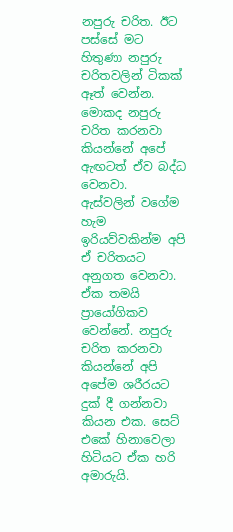නපුරු චරිත. ඊට පස්සේ මට හිතුණා නපුරු චරිතවලින් ටිකක් ඈත් වෙන්න. මොකද නපුරු චරිත කරනවා කියන්නේ අපේ ඇඟටත් ඒව බද්ධ වෙනවා. ඇස්වලින් වගේම හැම ඉරියව්වකින්ම අපි ඒ චරිතයට අනුගත වෙනවා. ඒක තමයි ප්‍රායෝගිකව වෙන්නේ. නපුරු චරිත කරනවා කියන්නේ අපි අපේම ශරීරයට දුක් දී ගන්නවා කියන එක. සෙට් එකේ හිනාවෙලා හිටියට ඒක හරි අමාරුයි.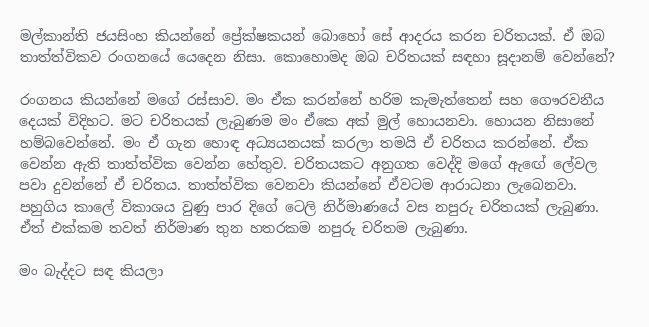මල්කාන්ති ජයසිංහ කියන්නේ ප්‍රේක්ෂකයන් බොහෝ සේ ආදරය කරන චරිතයක්. ඒ ඔබ තාත්ත්විකව රංගනයේ යෙදෙන නිසා. කොහොමද ඔබ චරිතයක් සඳහා සූදානම් වෙන්නේ?

රංගනය කියන්නේ මගේ රස්සාව. මං ඒක කරන්නේ හරිම කැමැත්තෙන් සහ ගෞරවනීය දෙයක් විදිහට. මට චරිතයක් ලැබුණම මං ඒකෙ අක් මුල් හොයනවා. හොයන නිසානේ හම්බවෙන්නේ. මං ඒ ගැන හොඳ අධ්‍යයනයක් කරලා තමයි ඒ චරිතය කරන්නේ. ඒක වෙන්න ඇති තාත්ත්වික වෙන්න හේතුව. චරිතයකට අනුගත වෙද්දි මගේ ඇඟේ ලේවල පවා දුවන්නේ ඒ චරිතය. තාත්ත්වික වෙනවා කියන්නේ ඒවටම ආරාධනා ලැබෙනවා. පහුගිය කාලේ විකාශය වුණු පාර දිගේ ටෙලි නිර්මාණයේ වස නපුරු චරිතයක් ලැබුණා. ඒත් එක්කම තවත් නිර්මාණ තුන හතරකම නපුරු චරිතම ලැබුණා.

මං බැද්දට සඳ කියලා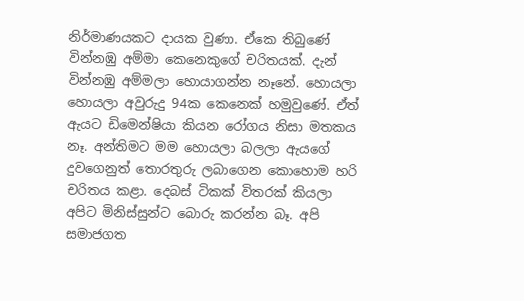නිර්මාණයකට දායක වුණා. ඒකෙ තිබුණේ වින්නඹු අම්මා කෙනෙකුගේ චරිතයක්. දැන් වින්නඹු අම්මලා හොයාගන්න නෑනේ. හොයලා හොයලා අවුරුදු 94ක කෙනෙක් හමුවුණේ. ඒත් ඇයට ඩිමෙන්ෂියා කියන රෝගය නිසා මතකය නෑ. අන්තිමට මම හොයලා බලලා ඇයගේ දුවගෙනුත් තොරතුරු ලබාගෙන කොහොම හරි චරිතය කළා. දෙබස් ටිකක් විතරක් කියලා අපිට මිනිස්සුන්ට බොරු කරන්න බෑ. අපි සමාජගත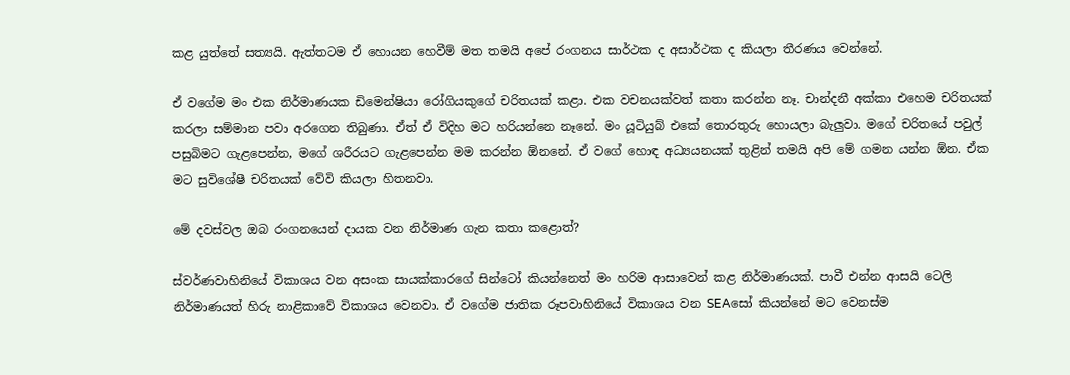කළ යුත්තේ සත්‍යයි. ඇත්තටම ඒ හොයන හෙවීම් මත තමයි අපේ රංගනය සාර්ථක ද අසාර්ථක ද කියලා තීරණය වෙන්නේ.

ඒ වගේම මං එක නිර්මාණයක ඩිමෙන්ෂියා රෝගියකුගේ චරිතයක් කළා. එක වචනයක්වත් කතා කරන්න නෑ. චාන්දනී අක්කා එහෙම චරිතයක් කරලා සම්මාන පවා අරගෙන තිබුණා. ඒත් ඒ විදිහ මට හරියන්නෙ නෑනේ. මං යූටියුබ් එකේ තොරතුරු හොයලා බැලුවා. මගේ චරිතයේ පවුල් පසුබිමට ගැළපෙන්න, මගේ ශරීරයට ගැළපෙන්න මම කරන්න ඕනනේ. ඒ වගේ හොඳ අධ්‍යයනයක් තුළින් තමයි අපි මේ ගමන යන්න ඕන. ඒක මට සුවිශේෂී චරිතයක් වේවි කියලා හිතනවා.

මේ දවස්වල ඔබ රංගනයෙන් දායක වන නිර්මාණ ගැන කතා කළොත්?

ස්වර්ණවාහිනියේ විකාශය වන අසංක සායක්කාරගේ සින්ටෝ කියන්නෙත් මං හරිම ආසාවෙන් කළ නිර්මාණයක්. පාවී එන්න ආසයි ටෙලි නිර්මාණයත් හිරු නාළිකාවේ විකාශය වෙනවා. ඒ වගේම ජාතික රූපවාහිනියේ විකාශය වන SEAසෝ කියන්නේ මට වෙනස්ම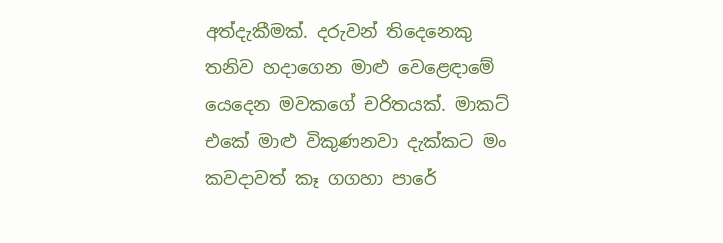අත්දැකීමක්. දරුවන් තිදෙනෙකු තනිව හදාගෙන මාළු වෙළෙඳාමේ යෙදෙන මවකගේ චරිතයක්. මාකට් එකේ මාළු විකුණනවා දැක්කට මං කවදාවත් කෑ ගගහා පාරේ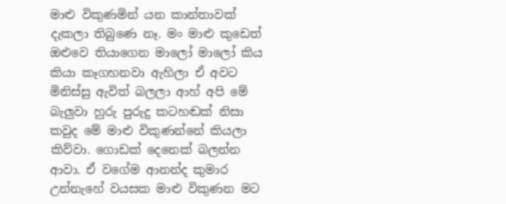මාළු විකුණමින් යන කාන්තාවක් දැකලා තිබුණෙ නෑ. මං මාළු කුඩෙත් ඔළුවෙ තියාගෙන මාලෝ මාලෝ කිය කියා කෑගහනවා ඇහිලා ඒ අවට මිනිස්සු ඇවිත් බලලා ආහ් අපි මේ බැලුවා හුරු පුරුදු කටහඬක් නිසා කවුද මේ මාළු විකුණන්නේ කියලා කිව්වා. ගොඩක් දෙනෙක් බලන්න ආවා. ඒ වගේම ආනන්ද කුමාර උන්නැහේ වයසක මාළු විකුණන මට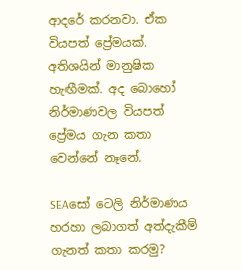ආදරේ කරනවා. ඒක වියපත් ප්‍රේමයක්. අතිශයින් මානුෂික හැඟීමක්. අද බොහෝ නිර්මාණවල වියපත් ප්‍රේමය ගැන කතා වෙන්නේ නෑනේ.

SEAසෝ ටෙලි නිර්මාණය හරහා ලබාගත් අත්දැකීම් ගැනත් කතා කරමු?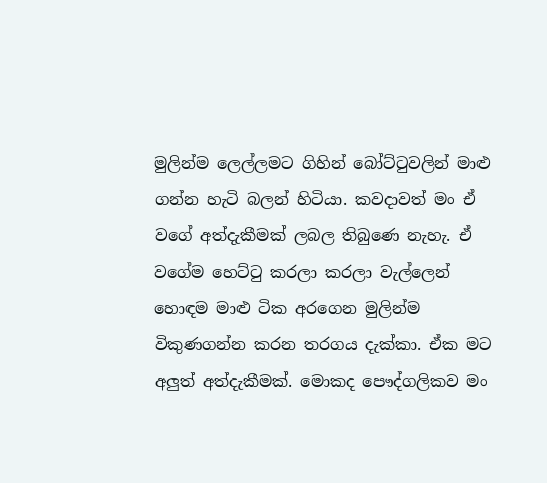මුලින්ම ලෙල්ලමට ගිහින් බෝට්ටුවලින් මාළු ගන්න හැටි බලන් හිටියා. කවදාවත් මං ඒ වගේ අත්දැකීමක් ලබල තිබුණෙ නැහැ. ඒ වගේම හෙට්ටු කරලා කරලා වැල්ලෙන් හොඳම මාළු ටික අරගෙන මුලින්ම විකුණගන්න කරන තරගය දැක්කා. ඒක මට අලුත් අත්දැකීමක්. මොකද පෞද්ගලිකව මං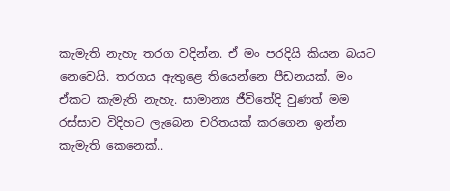කැමැති නැහැ තරග වදින්න. ඒ මං පරදියි කියන බයට නෙවෙයි. තරගය ඇතුළෙ තියෙන්නෙ පීඩනයක්. මං ඒකට කැමැති නැහැ. සාමාන්‍ය ජීවිතේදි වුණත් මම රස්සාව විදිහට ලැබෙන චරිතයක් කරගෙන ඉන්න කැමැති කෙනෙක්..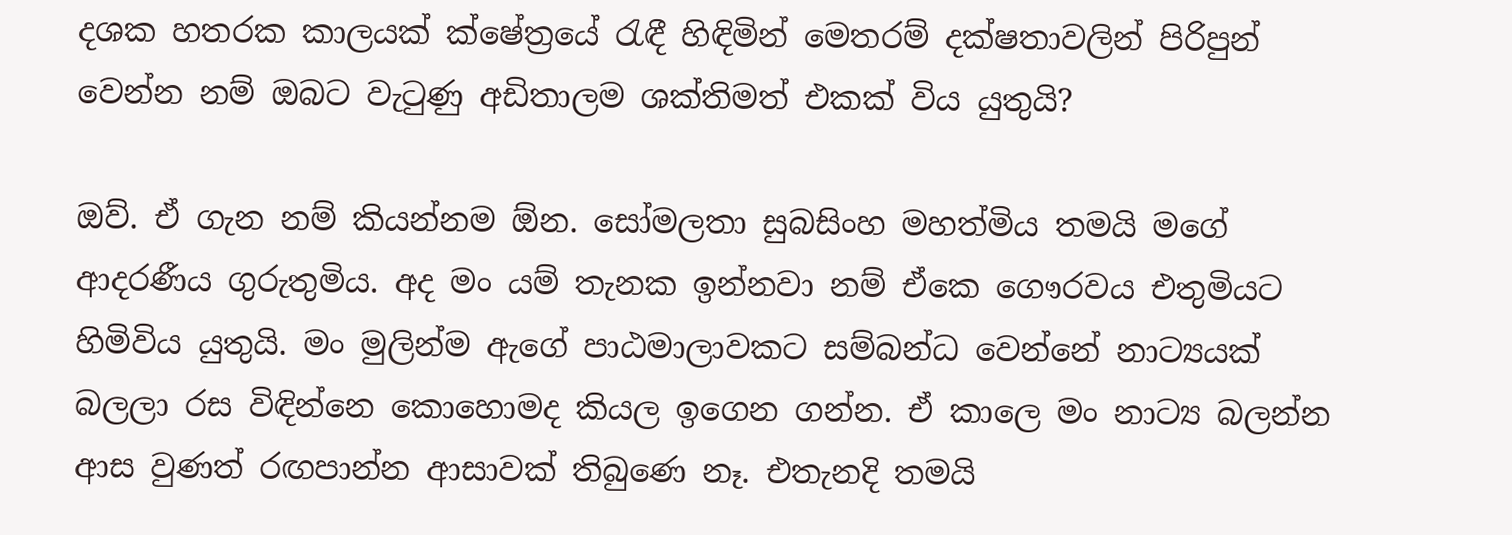දශක හතරක කාලයක් ක්ෂේත්‍රයේ රැඳී හිඳිමින් මෙතරම් දක්ෂතාවලින් පිරිපුන් වෙන්න නම් ඔබට වැටුණු අඩිතාලම ශක්තිමත් එකක් විය යුතුයි?

ඔව්. ඒ ගැන නම් කියන්නම ඕන. සෝමලතා සුබසිංහ මහත්මිය තමයි මගේ ආදරණීය ගුරුතුමිය. අද මං යම් තැනක ඉන්නවා නම් ඒකෙ ගෞරවය එතුමියට හිමිවිය යුතුයි. මං මුලින්ම ඇගේ පාඨමාලාවකට සම්බන්ධ වෙන්නේ නාට්‍යයක් බලලා රස විඳින්නෙ කොහොමද කියල ඉගෙන ගන්න. ඒ කාලෙ මං නාට්‍ය බලන්න ආස වුණත් රඟපාන්න ආසාවක් තිබුණෙ නෑ. එතැනදි තමයි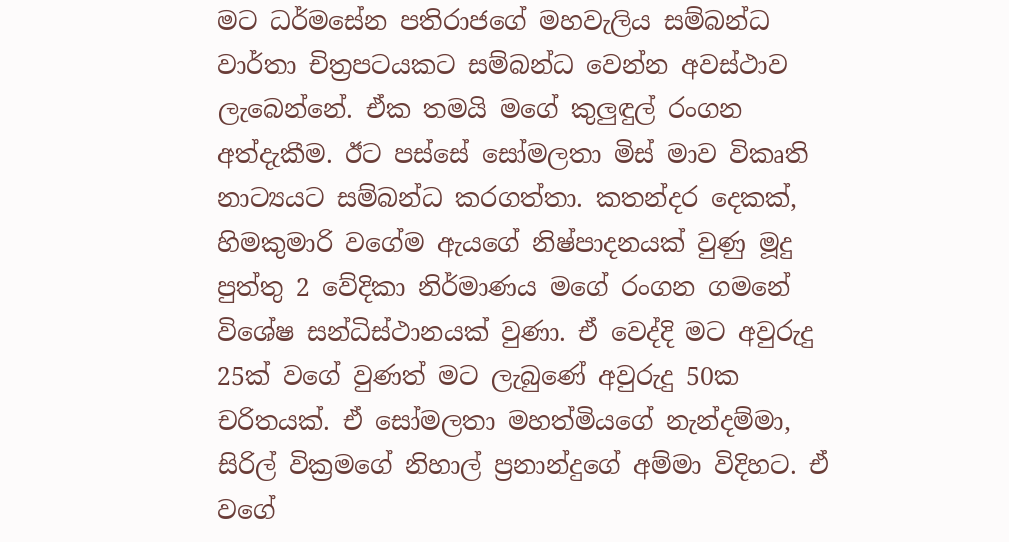මට ධර්මසේන පතිරාජගේ මහවැලිය සම්බන්ධ වාර්තා චිත්‍රපටයකට සම්බන්ධ වෙන්න අවස්ථාව ලැබෙන්නේ. ඒක තමයි මගේ කුලුඳුල් රංගන අත්දැකීම. ඊට පස්සේ සෝමලතා මිස් මාව විකෘති නාට්‍යයට සම්බන්ධ කරගත්තා. කතන්දර දෙකක්, හිමකුමාරි වගේම ඇයගේ නිෂ්පාදනයක් වුණු මූදු පුත්තු 2 වේදිකා නිර්මාණය මගේ රංගන ගමනේ විශේෂ සන්ධිස්ථානයක් වුණා. ඒ වෙද්දි මට අවුරුදු 25ක් වගේ වුණත් මට ලැබුණේ අවුරුදු 50ක චරිතයක්. ඒ සෝමලතා මහත්මියගේ නැන්දම්මා, සිරිල් වික්‍රමගේ නිහාල් ප්‍රනාන්දුගේ අම්මා විදිහට. ඒ වගේ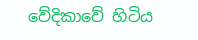වේදිකාවේ හිටිය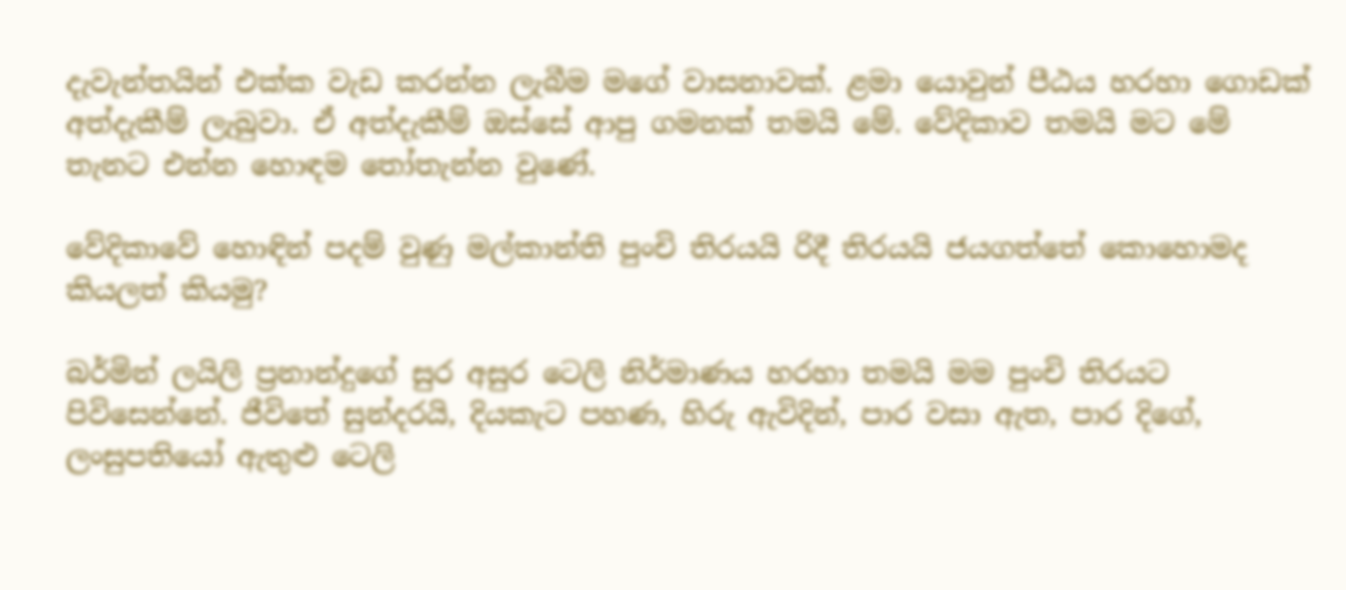දැවැන්තයින් එක්ක වැඩ කරන්න ලැබීම මගේ වාසනාවක්. ළමා යොවුන් පීඨය හරහා ගොඩක් අත්දැකීම් ලැබුවා. ඒ අත්දැකීම් ඔස්සේ ආපු ගමනක් තමයි මේ. වේදිකාව තමයි මට මේ තැනට එන්න හොඳම තෝතැන්න වුණේ.

වේදිකාවේ හොඳින් පදම් වුණු මල්කාන්ති පුංචි තිරයයි රිදී තිරයයි ජයගත්තේ කොහොමද කියලත් කියමු?

බර්මින් ලයිලි ප්‍රනාන්දුගේ සුර අසුර ටෙලි නිර්මාණය හරහා තමයි මම පුංචි තිරයට පිවිසෙන්නේ. ජීවිතේ සුන්දරයි, දියකැට පහණ, හිරු ඇවිදින්, පාර වසා ඇත, පාර දිගේ, ලංසුපතියෝ ඇතුළු ටෙලි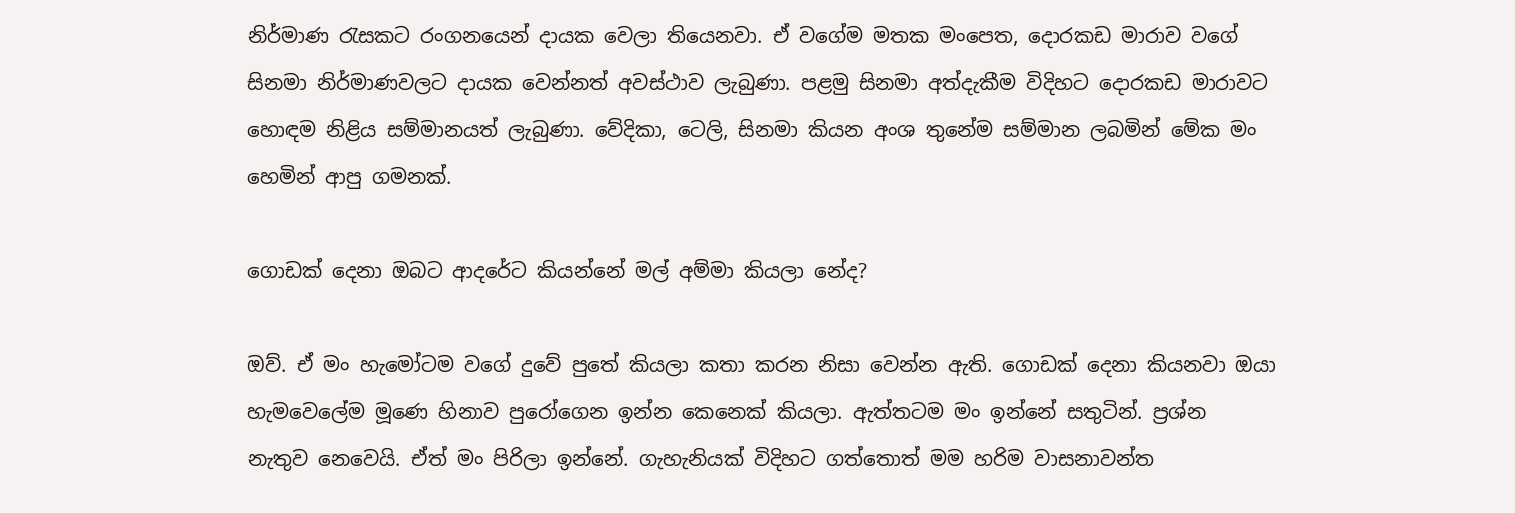නිර්මාණ රැසකට රංගනයෙන් දායක වෙලා තියෙනවා. ඒ වගේම මතක මංපෙත, දොරකඩ මාරාව වගේ සිනමා නිර්මාණවලට දායක වෙන්නත් අවස්ථාව ලැබුණා. පළමු සිනමා අත්දැකීම විදිහට දොරකඩ මාරාවට හොඳම නිළිය සම්මානයත් ලැබුණා. වේදිකා, ටෙලි, සිනමා කියන අංශ තුනේම සම්මාන ලබමින් මේක මං හෙමින් ආපු ගමනක්.

ගොඩක් දෙනා ඔබට ආදරේට කියන්නේ මල් අම්මා කියලා නේද?

ඔව්. ඒ මං හැමෝටම වගේ දුවේ පුතේ කියලා කතා කරන නිසා වෙන්න ඇති. ගොඩක් දෙනා කියනවා ඔයා හැමවෙලේම මූණෙ හිනාව පුරෝගෙන ඉන්න කෙනෙක් කියලා. ඇත්තටම මං ඉන්නේ සතුටින්. ප්‍රශ්න නැතුව නෙවෙයි. ඒත් මං පිරිලා ඉන්නේ. ගැහැනියක් විදිහට ගත්තොත් මම හරිම වාසනාවන්ත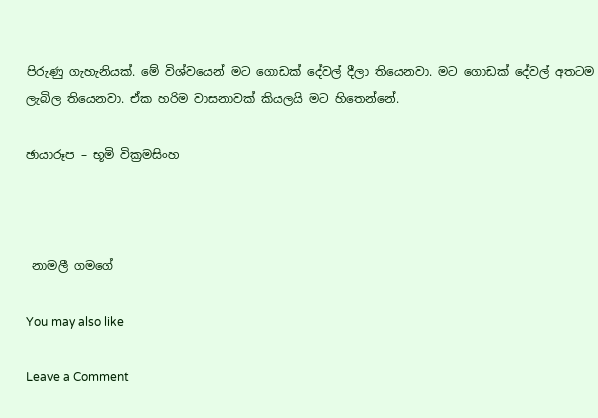පිරුණු ගැහැනියක්. මේ විශ්වයෙන් මට ගොඩක් දේවල් දීලා තියෙනවා. මට ගොඩක් දේවල් අතටම ලැබිල තියෙනවා. ඒක හරිම වාසනාවක් කියලයි මට හිතෙන්නේ.

ඡායාරූප – භූමි වික්‍රමසිංහ



 නාමලී ගමගේ

You may also like

Leave a Comment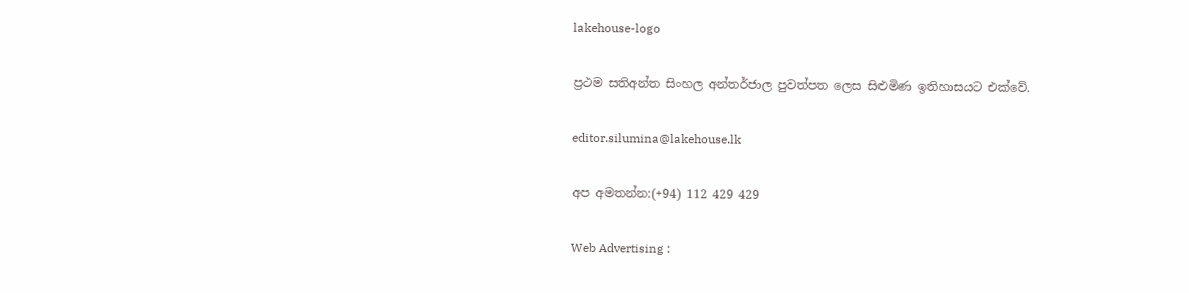lakehouse-logo

ප්‍රථම සතිඅන්ත සිංහල අන්තර්ජාල පුවත්පත ලෙස සිළුමිණ ඉතිහාසයට එක්වේ.

editor.silumina@lakehouse.lk

අප අමතන්න:(+94) 112 429 429

Web Advertising :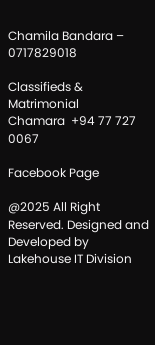Chamila Bandara – 0717829018

Classifieds & Matrimonial
Chamara  +94 77 727 0067

Facebook Page

@2025 All Right Reserved. Designed and Developed by Lakehouse IT Division